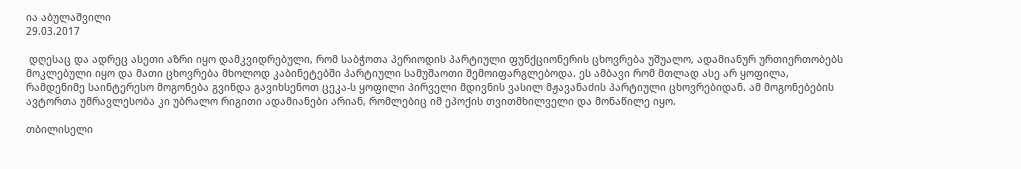ია აბულაშვილი
29.03.2017

 დღესაც და ადრეც ასეთი აზრი იყო დამკვიდრებული, რომ საბჭოთა პერიოდის პარტიული ფუნქციონერის ცხოვრება უშუალო, ადამიანურ ურთიერთობებს მოკლებული იყო და მათი ცხოვრება მხოლოდ კაბინეტებში პარტიული სამუშაოთი შემოიფარგლებოდა. ეს ამბავი რომ მთლად ასე არ ყოფილა, რამდენიმე საინტერესო მოგონება გვინდა გავიხსენოთ ცეკა-ს ყოფილი პირველი მდივნის ვასილ მჟავანაძის პარტიული ცხოვრებიდან. ამ მოგონებების ავტორთა უმრავლესობა კი უბრალო რიგითი ადამიანები არიან, რომლებიც იმ ეპოქის თვითმხილველი და მონაწილე იყო.

თბილისელი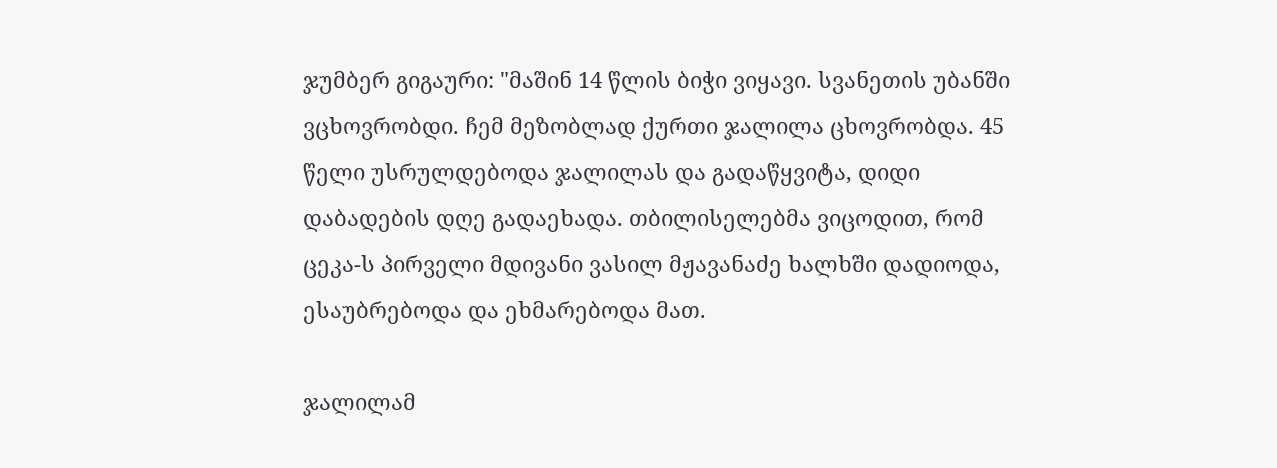ჯუმბერ გიგაური: "მაშინ 14 წლის ბიჭი ვიყავი. სვანეთის უბანში ვცხოვრობდი. ჩემ მეზობლად ქურთი ჯალილა ცხოვრობდა. 45 წელი უსრულდებოდა ჯალილას და გადაწყვიტა, დიდი დაბადების დღე გადაეხადა. თბილისელებმა ვიცოდით, რომ ცეკა-ს პირველი მდივანი ვასილ მჟავანაძე ხალხში დადიოდა, ესაუბრებოდა და ეხმარებოდა მათ.

ჯალილამ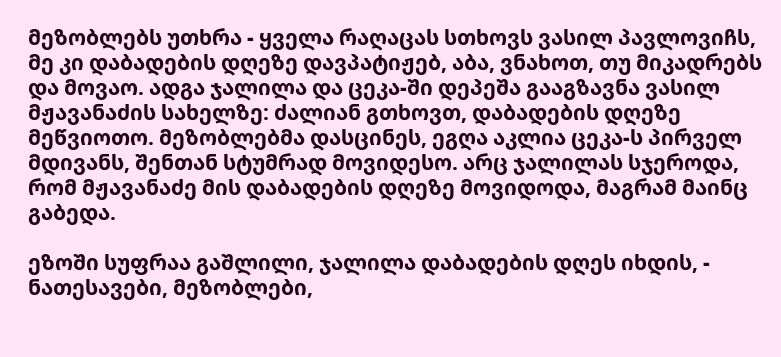მეზობლებს უთხრა - ყველა რაღაცას სთხოვს ვასილ პავლოვიჩს, მე კი დაბადების დღეზე დავპატიჟებ, აბა, ვნახოთ, თუ მიკადრებს და მოვაო. ადგა ჯალილა და ცეკა-ში დეპეშა გააგზავნა ვასილ მჟავანაძის სახელზე: ძალიან გთხოვთ, დაბადების დღეზე მეწვიოთო. მეზობლებმა დასცინეს, ეგღა აკლია ცეკა-ს პირველ მდივანს, შენთან სტუმრად მოვიდესო. არც ჯალილას სჯეროდა, რომ მჟავანაძე მის დაბადების დღეზე მოვიდოდა, მაგრამ მაინც გაბედა.

ეზოში სუფრაა გაშლილი, ჯალილა დაბადების დღეს იხდის, - ნათესავები, მეზობლები,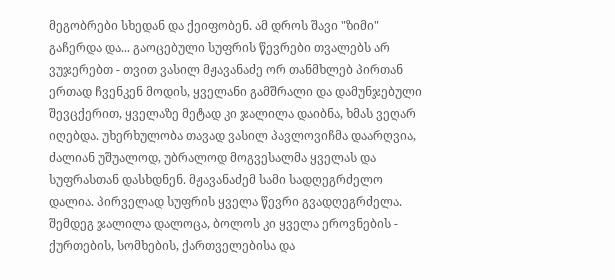მეგობრები სხედან და ქეიფობენ. ამ დროს შავი "ზიმი" გაჩერდა და... გაოცებული სუფრის წევრები თვალებს არ ვუჯერებთ - თვით ვასილ მჟავანაძე ორ თანმხლებ პირთან ერთად ჩვენკენ მოდის, ყველანი გამშრალი და დამუნჯებული შევცქერით, ყველაზე მეტად კი ჯალილა დაიბნა, ხმას ვეღარ იღებდა. უხერხულობა თავად ვასილ პავლოვიჩმა დაარღვია, ძალიან უშუალოდ, უბრალოდ მოგვესალმა ყველას და სუფრასთან დასხდნენ. მჟავანაძემ სამი სადღეგრძელო დალია. პირველად სუფრის ყველა წევრი გვადღეგრძელა. შემდეგ ჯალილა დალოცა, ბოლოს კი ყველა ეროვნების - ქურთების, სომხების, ქართველებისა და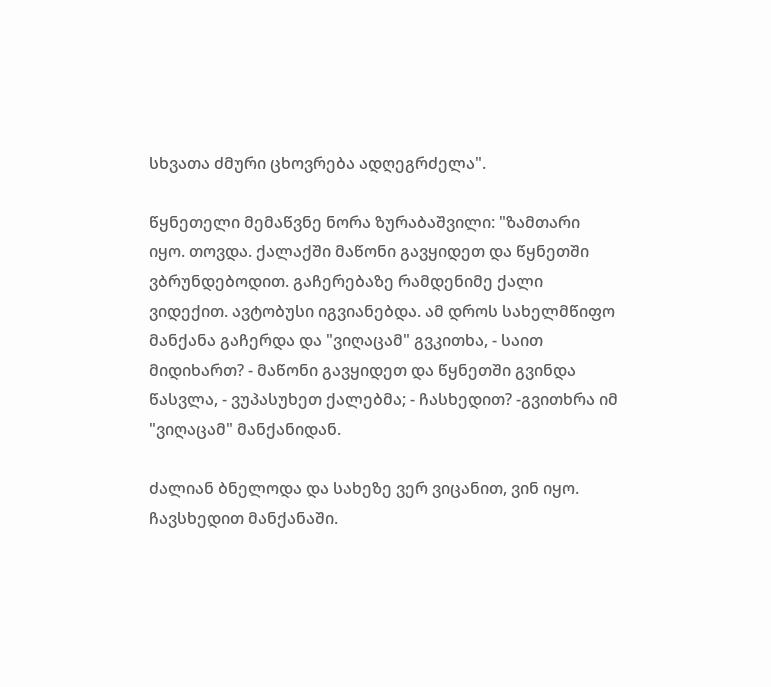სხვათა ძმური ცხოვრება ადღეგრძელა".

წყნეთელი მემაწვნე ნორა ზურაბაშვილი: "ზამთარი იყო. თოვდა. ქალაქში მაწონი გავყიდეთ და წყნეთში ვბრუნდებოდით. გაჩერებაზე რამდენიმე ქალი ვიდექით. ავტობუსი იგვიანებდა. ამ დროს სახელმწიფო მანქანა გაჩერდა და "ვიღაცამ" გვკითხა, - საით მიდიხართ? - მაწონი გავყიდეთ და წყნეთში გვინდა წასვლა, - ვუპასუხეთ ქალებმა; - ჩასხედით? -გვითხრა იმ "ვიღაცამ" მანქანიდან.

ძალიან ბნელოდა და სახეზე ვერ ვიცანით, ვინ იყო. ჩავსხედით მანქანაში.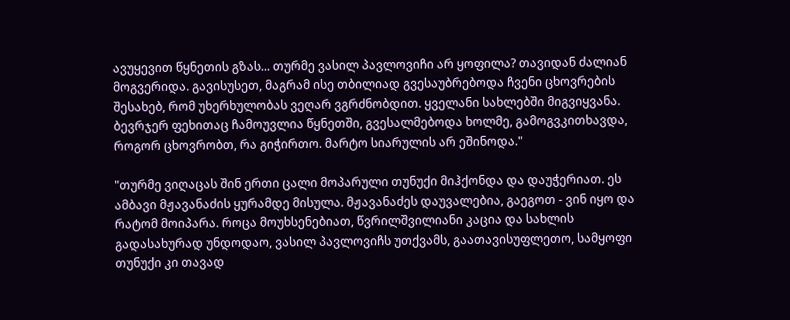ავუყევით წყნეთის გზას... თურმე ვასილ პავლოვიჩი არ ყოფილა? თავიდან ძალიან მოგვერიდა. გავისუსეთ, მაგრამ ისე თბილიად გვესაუბრებოდა ჩვენი ცხოვრების შესახებ, რომ უხერხულობას ვეღარ ვგრძნობდით. ყველანი სახლებში მიგვიყვანა. ბევრჯერ ფეხითაც ჩამოუვლია წყნეთში, გვესალმებოდა ხოლმე, გამოგვკითხავდა, როგორ ცხოვრობთ, რა გიჭირთო. მარტო სიარულის არ ეშინოდა."

"თურმე ვიღაცას შინ ერთი ცალი მოპარული თუნუქი მიჰქონდა და დაუჭერიათ. ეს ამბავი მჟავანაძის ყურამდე მისულა. მჟავანაძეს დაუვალებია, გაეგოთ - ვინ იყო და რატომ მოიპარა. როცა მოუხსენებიათ, წვრილშვილიანი კაცია და სახლის გადასახურად უნდოდაო, ვასილ პავლოვიჩს უთქვამს, გაათავისუფლეთო, სამყოფი თუნუქი კი თავად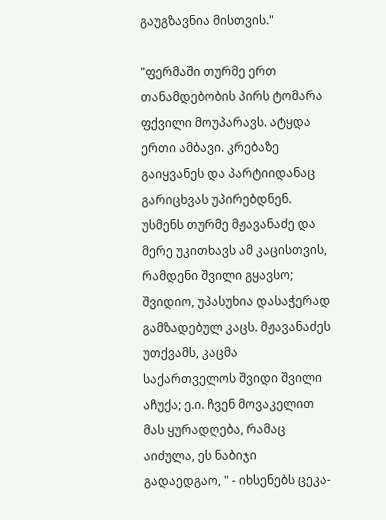გაუგზავნია მისთვის."

"ფერმაში თურმე ერთ თანამდებობის პირს ტომარა ფქვილი მოუპარავს. ატყდა ერთი ამბავი. კრებაზე გაიყვანეს და პარტიიდანაც გარიცხვას უპირებდნენ. უსმენს თურმე მჟავანაძე და მერე უკითხავს ამ კაცისთვის, რამდენი შვილი გყავსო; შვიდიო, უპასუხია დასაჭერად გამზადებულ კაცს. მჟავანაძეს უთქვამს, კაცმა საქართველოს შვიდი შვილი აჩუქა; ე.ი. ჩვენ მოვაკელით მას ყურადღება, რამაც აიძულა, ეს ნაბიჯი გადაედგაო, " - იხსენებს ცეკა-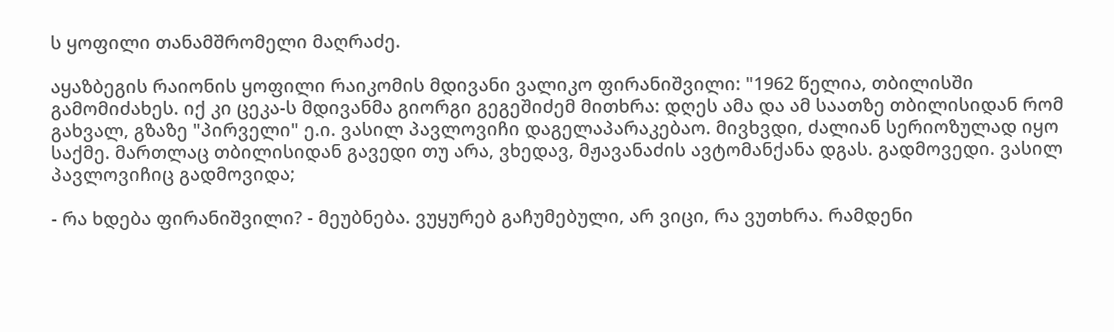ს ყოფილი თანამშრომელი მაღრაძე.

აყაზბეგის რაიონის ყოფილი რაიკომის მდივანი ვალიკო ფირანიშვილი: "1962 წელია, თბილისში გამომიძახეს. იქ კი ცეკა-ს მდივანმა გიორგი გეგეშიძემ მითხრა: დღეს ამა და ამ საათზე თბილისიდან რომ გახვალ, გზაზე "პირველი" ე.ი. ვასილ პავლოვიჩი დაგელაპარაკებაო. მივხვდი, ძალიან სერიოზულად იყო საქმე. მართლაც თბილისიდან გავედი თუ არა, ვხედავ, მჟავანაძის ავტომანქანა დგას. გადმოვედი. ვასილ პავლოვიჩიც გადმოვიდა;

- რა ხდება ფირანიშვილი? - მეუბნება. ვუყურებ გაჩუმებული, არ ვიცი, რა ვუთხრა. რამდენი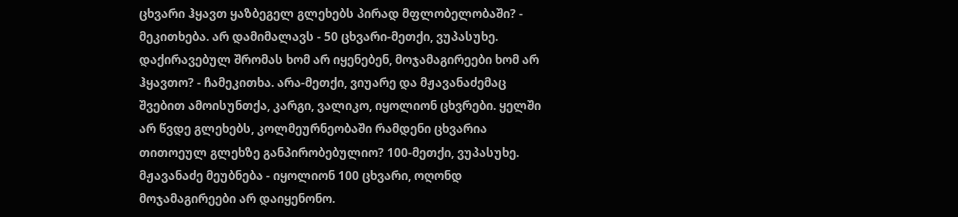ცხვარი ჰყავთ ყაზბეგელ გლეხებს პირად მფლობელობაში? - მეკითხება. არ დამიმალავს - 50 ცხვარი-მეთქი, ვუპასუხე. დაქირავებულ შრომას ხომ არ იყენებენ, მოჯამაგირეები ხომ არ ჰყავთო? - ჩამეკითხა. არა-მეთქი, ვიუარე და მჟავანაძემაც შვებით ამოისუნთქა, კარგი, ვალიკო, იყოლიონ ცხვრები. ყელში არ წვდე გლეხებს, კოლმეურნეობაში რამდენი ცხვარია თითოეულ გლეხზე განპირობებულიო? 100-მეთქი, ვუპასუხე. მჟავანაძე მეუბნება - იყოლიონ 100 ცხვარი, ოღონდ მოჯამაგირეები არ დაიყენონო.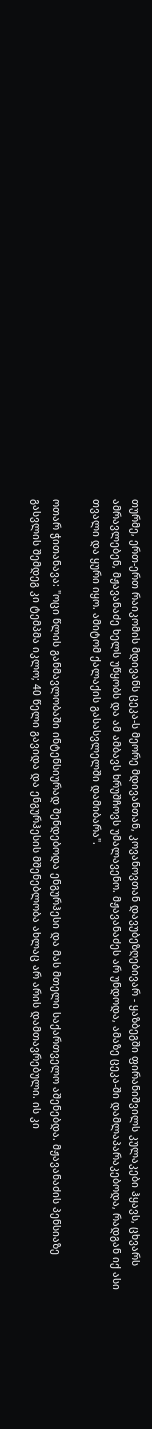თურმე, ერთ-ერთ რაიკომის მდივანს ცეკა-ს მეორე მდივანთან, კოვანოვთან დავუბეზღებივარ - ყაზბეგში ფირანიშვილს კულაკები ჰყავს, ცხვარს ამრავლებენ, მჟავანაძე ხელს უწყობს და ამ ამბავს ხრუშჩოვს უმალავენო. მჟავანაძეს არ უნდოდა, ამაზე ცეკა-ში დამლაპარაკებოდა, რადგან იქ ასი თვალი და ყური იყო. ამიტომ ქალაქის გასასვლელში დამიბარა".

ოთარ ჭითანავა: "ოცი წლის განმავლობაში ინტენსიურად შენდებოდა ენგურჰესი და მას მთელი საქართველო აშენებდა. მჟავანაძის პენსიაზე გასვლის შემდეგ კი ტემპმა იკლო; 40 წელი გავიდა და ენგურჰესის მშენებლობა ახლაც არ არის დამთავრებული. ის კი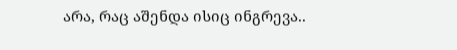არა, რაც აშენდა ისიც ინგრევა..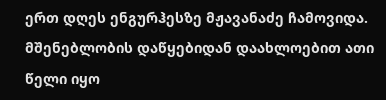ერთ დღეს ენგურჰესზე მჟავანაძე ჩამოვიდა. მშენებლობის დაწყებიდან დაახლოებით ათი წელი იყო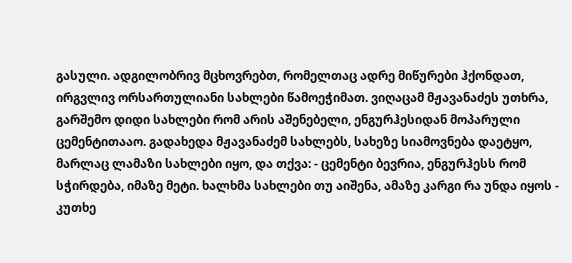გასული. ადგილობრივ მცხოვრებთ, რომელთაც ადრე მიწურები ჰქონდათ, ირგვლივ ორსართულიანი სახლები წამოეჭიმათ. ვიღაცამ მჟავანაძეს უთხრა, გარშემო დიდი სახლები რომ არის აშენებელი, ენგურჰესიდან მოპარული ცემენტითააო. გადახედა მჟავანაძემ სახლებს, სახეზე სიამოვნება დაეტყო, მარლაც ლამაზი სახლები იყო, და თქვა: - ცემენტი ბევრია, ენგურჰესს რომ სჭირდება, იმაზე მეტი. ხალხმა სახლები თუ აიშენა, ამაზე კარგი რა უნდა იყოს - კუთხე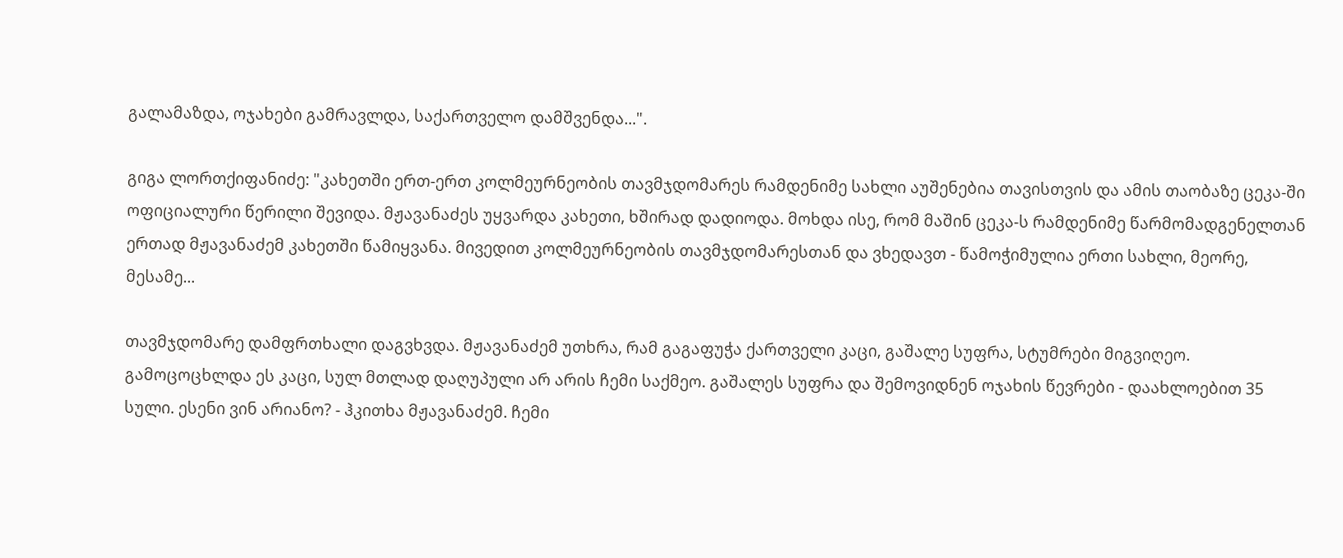გალამაზდა, ოჯახები გამრავლდა, საქართველო დამშვენდა...".

გიგა ლორთქიფანიძე: "კახეთში ერთ-ერთ კოლმეურნეობის თავმჯდომარეს რამდენიმე სახლი აუშენებია თავისთვის და ამის თაობაზე ცეკა-ში ოფიციალური წერილი შევიდა. მჟავანაძეს უყვარდა კახეთი, ხშირად დადიოდა. მოხდა ისე, რომ მაშინ ცეკა-ს რამდენიმე წარმომადგენელთან ერთად მჟავანაძემ კახეთში წამიყვანა. მივედით კოლმეურნეობის თავმჯდომარესთან და ვხედავთ - წამოჭიმულია ერთი სახლი, მეორე, მესამე...

თავმჯდომარე დამფრთხალი დაგვხვდა. მჟავანაძემ უთხრა, რამ გაგაფუჭა ქართველი კაცი, გაშალე სუფრა, სტუმრები მიგვიღეო. გამოცოცხლდა ეს კაცი, სულ მთლად დაღუპული არ არის ჩემი საქმეო. გაშალეს სუფრა და შემოვიდნენ ოჯახის წევრები - დაახლოებით 35 სული. ესენი ვინ არიანო? - ჰკითხა მჟავანაძემ. ჩემი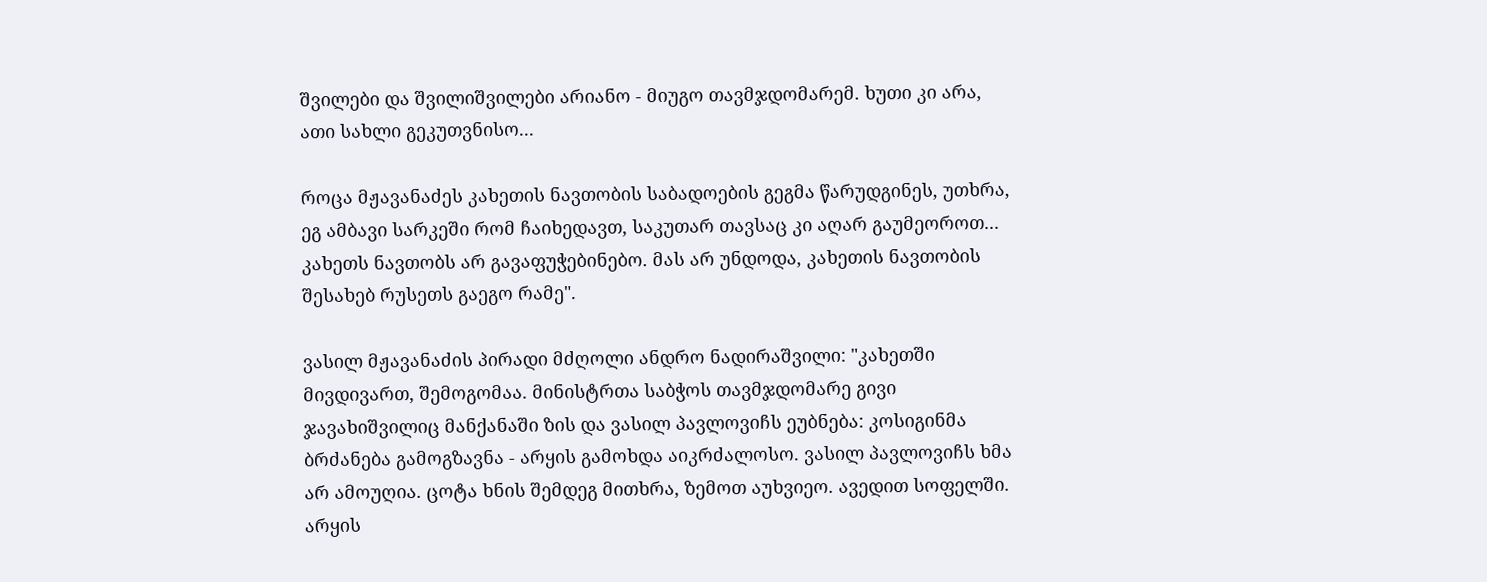შვილები და შვილიშვილები არიანო - მიუგო თავმჯდომარემ. ხუთი კი არა, ათი სახლი გეკუთვნისო...

როცა მჟავანაძეს კახეთის ნავთობის საბადოების გეგმა წარუდგინეს, უთხრა, ეგ ამბავი სარკეში რომ ჩაიხედავთ, საკუთარ თავსაც კი აღარ გაუმეოროთ... კახეთს ნავთობს არ გავაფუჭებინებო. მას არ უნდოდა, კახეთის ნავთობის შესახებ რუსეთს გაეგო რამე".

ვასილ მჟავანაძის პირადი მძღოლი ანდრო ნადირაშვილი: "კახეთში მივდივართ, შემოგომაა. მინისტრთა საბჭოს თავმჯდომარე გივი ჯავახიშვილიც მანქანაში ზის და ვასილ პავლოვიჩს ეუბნება: კოსიგინმა ბრძანება გამოგზავნა - არყის გამოხდა აიკრძალოსო. ვასილ პავლოვიჩს ხმა არ ამოუღია. ცოტა ხნის შემდეგ მითხრა, ზემოთ აუხვიეო. ავედით სოფელში. არყის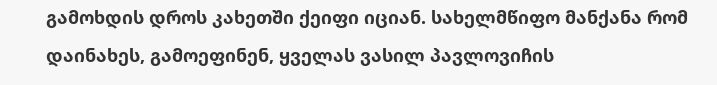გამოხდის დროს კახეთში ქეიფი იციან. სახელმწიფო მანქანა რომ დაინახეს, გამოეფინენ, ყველას ვასილ პავლოვიჩის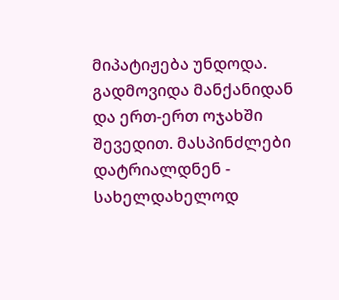მიპატიჟება უნდოდა. გადმოვიდა მანქანიდან და ერთ-ერთ ოჯახში შევედით. მასპინძლები დატრიალდნენ - სახელდახელოდ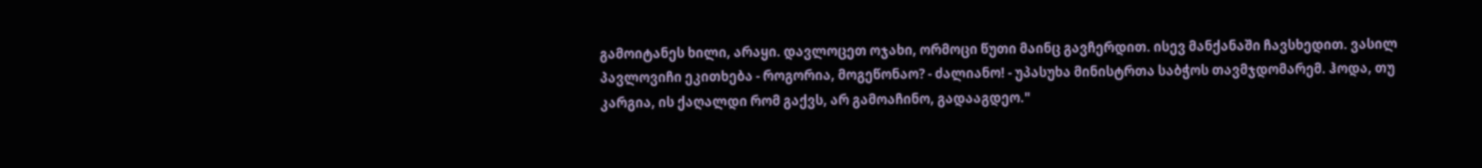გამოიტანეს ხილი, არაყი. დავლოცეთ ოჯახი, ორმოცი წუთი მაინც გავჩერდით. ისევ მანქანაში ჩავსხედით. ვასილ პავლოვიჩი ეკითხება - როგორია, მოგეწონაო? - ძალიანო! - უპასუხა მინისტრთა საბჭოს თავმჯდომარემ. ჰოდა, თუ კარგია, ის ქაღალდი რომ გაქვს, არ გამოაჩინო, გადააგდეო."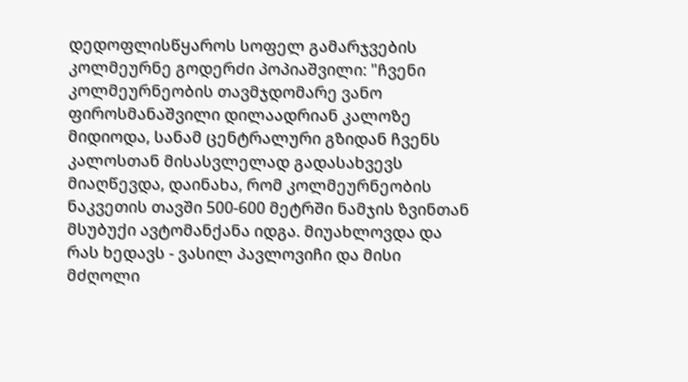დედოფლისწყაროს სოფელ გამარჯვების კოლმეურნე გოდერძი პოპიაშვილი: "ჩვენი კოლმეურნეობის თავმჯდომარე ვანო ფიროსმანაშვილი დილაადრიან კალოზე მიდიოდა, სანამ ცენტრალური გზიდან ჩვენს კალოსთან მისასვლელად გადასახვევს მიაღწევდა, დაინახა, რომ კოლმეურნეობის ნაკვეთის თავში 500-600 მეტრში ნამჯის ზვინთან მსუბუქი ავტომანქანა იდგა. მიუახლოვდა და რას ხედავს - ვასილ პავლოვიჩი და მისი მძღოლი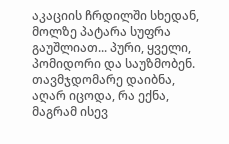აკაციის ჩრდილში სხედან, მოლზე პატარა სუფრა გაუშლიათ... პური, ყველი, პომიდორი და საუზმობენ. თავმჯდომარე დაიბნა, აღარ იცოდა, რა ექნა, მაგრამ ისევ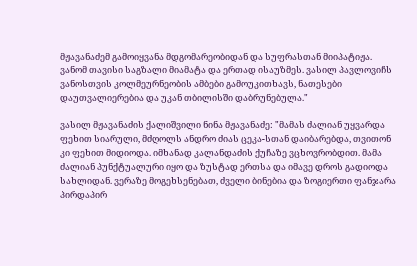მჟავანაძემ გამოიყვანა მდგომარეობიდან და სუფრასთან მიიპატიჟა. ვანომ თავისი საგზალი მიამატა და ერთად ისაუზმეს. ვასილ პავლოვიჩს ვანოსთვის კოლმეურნეობის ამბები გამოუკითხავს, ნათესები დაუთვალიერებია და უკან თბილისში დაბრუნებულა."

ვასილ მჟავანაძის ქალიშვილი ნინა მჟავანაძე: "მამას ძალიან უყვარდა ფეხით სიარული, მძღოლს ანდრო ძიას ცეკა-სთან დაიბარებდა, თვითონ კი ფეხით მიდიოდა. იმხანად კალანდაძის ქუჩაზე ვცხოვრობდით. მამა ძალიან პუნქტუალური იყო და ზუსტად ერთსა და იმავე დროს გადიოდა სახლიდან. ვერაზე მოგეხსენებათ, ძველი ბინებია და ზოგიერთი ფანჯარა პირდაპირ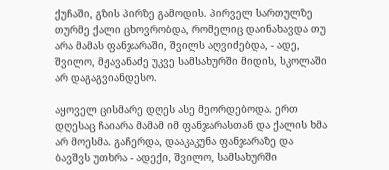ქუჩაში, გზის პირზე გამოდის. პირველ სართულზე თურმე ქალი ცხოვრობდა, რომელიც დაინახავდა თუ არა მამას ფანჯარაში, შვილს აღვიძებდა, - ადე, შვილო, მჟავანაძე უკვე სამსახურში მიდის, სკოლაში არ დაგაგვიანდესო.

აყოველ ცისმარე დღეს ასე მეორდებოდა. ერთ დღესაც ჩაიარა მამამ იმ ფანჯარასთან და ქალის ხმა არ მოესმა. გაჩერდა, დააკაკუნა ფანჯარაზე და ბავშვს უთხრა - ადექი, შვილო, სამსახურში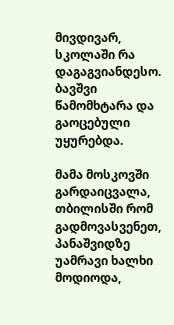მივდივარ, სკოლაში რა დაგაგვიანდესო. ბავშვი წამომხტარა და გაოცებული უყურებდა.

მამა მოსკოვში გარდაიცვალა, თბილისში რომ გადმოვასვენეთ, პანაშვიდზე უამრავი ხალხი მოდიოდა,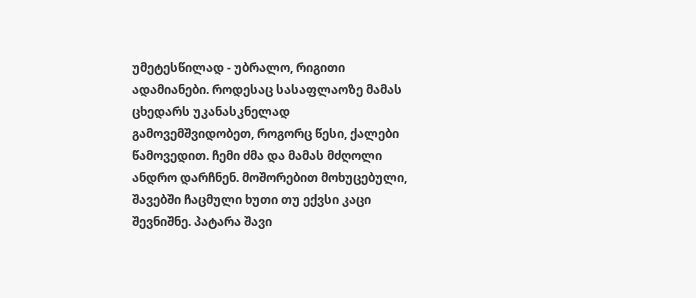უმეტესწილად - უბრალო, რიგითი ადამიანები. როდესაც სასაფლაოზე მამას ცხედარს უკანასკნელად გამოვემშვიდობეთ, როგორც წესი, ქალები წამოვედით. ჩემი ძმა და მამას მძღოლი ანდრო დარჩნენ. მოშორებით მოხუცებული, შავებში ჩაცმული ხუთი თუ ექვსი კაცი შევნიშნე. პატარა შავი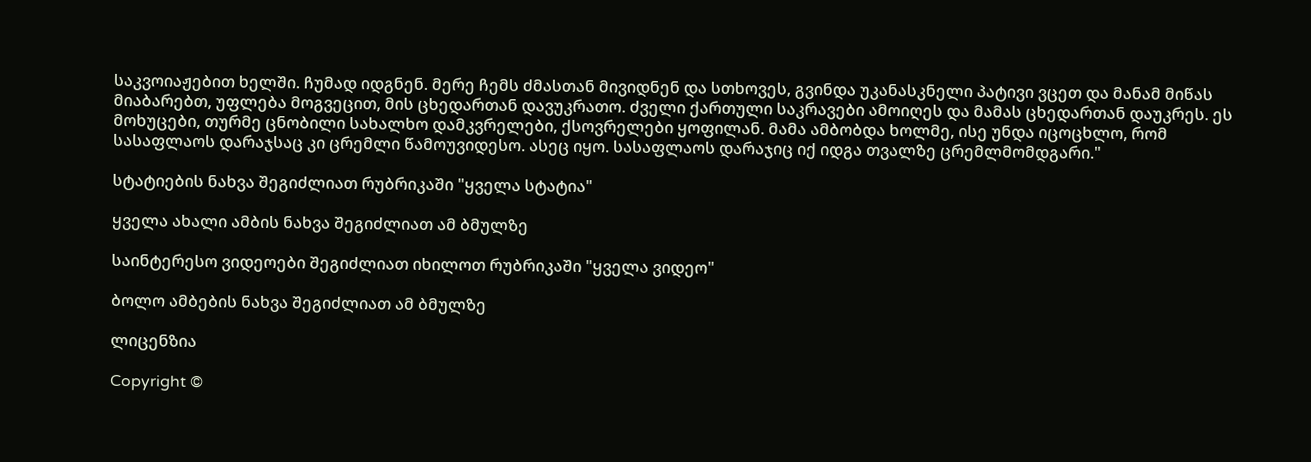საკვოიაჟებით ხელში. ჩუმად იდგნენ. მერე ჩემს ძმასთან მივიდნენ და სთხოვეს, გვინდა უკანასკნელი პატივი ვცეთ და მანამ მიწას მიაბარებთ, უფლება მოგვეცით, მის ცხედართან დავუკრათო. ძველი ქართული საკრავები ამოიღეს და მამას ცხედართან დაუკრეს. ეს მოხუცები, თურმე ცნობილი სახალხო დამკვრელები, ქსოვრელები ყოფილან. მამა ამბობდა ხოლმე, ისე უნდა იცოცხლო, რომ სასაფლაოს დარაჯსაც კი ცრემლი წამოუვიდესო. ასეც იყო. სასაფლაოს დარაჯიც იქ იდგა თვალზე ცრემლმომდგარი."

სტატიების ნახვა შეგიძლიათ რუბრიკაში "ყველა სტატია"

ყველა ახალი ამბის ნახვა შეგიძლიათ ამ ბმულზე

საინტერესო ვიდეოები შეგიძლიათ იხილოთ რუბრიკაში "ყველა ვიდეო"

ბოლო ამბების ნახვა შეგიძლიათ ამ ბმულზე

ლიცენზია

Copyright ©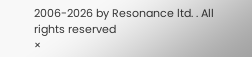2006-2026 by Resonance ltd. . All rights reserved
×